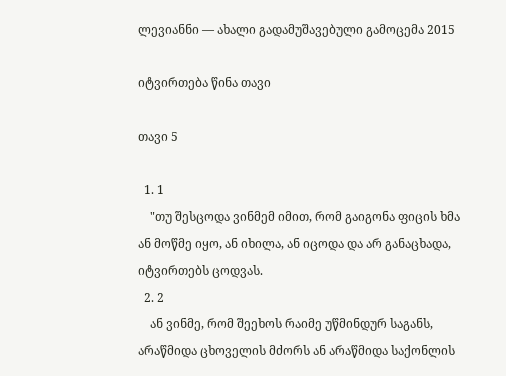ლევიანნი — ახალი გადამუშავებული გამოცემა 2015

იტვირთება წინა თავი

თავი 5

  1. 1
    "თუ შესცოდა ვინმემ იმით, რომ გაიგონა ფიცის ხმა ან მოწმე იყო, ან იხილა, ან იცოდა და არ განაცხადა, იტვირთებს ცოდვას.
  2. 2
    ან ვინმე, რომ შეეხოს რაიმე უწმინდურ საგანს, არაწმიდა ცხოველის მძორს ან არაწმიდა საქონლის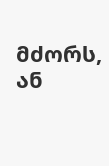მძორს, ან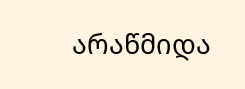არაწმიდა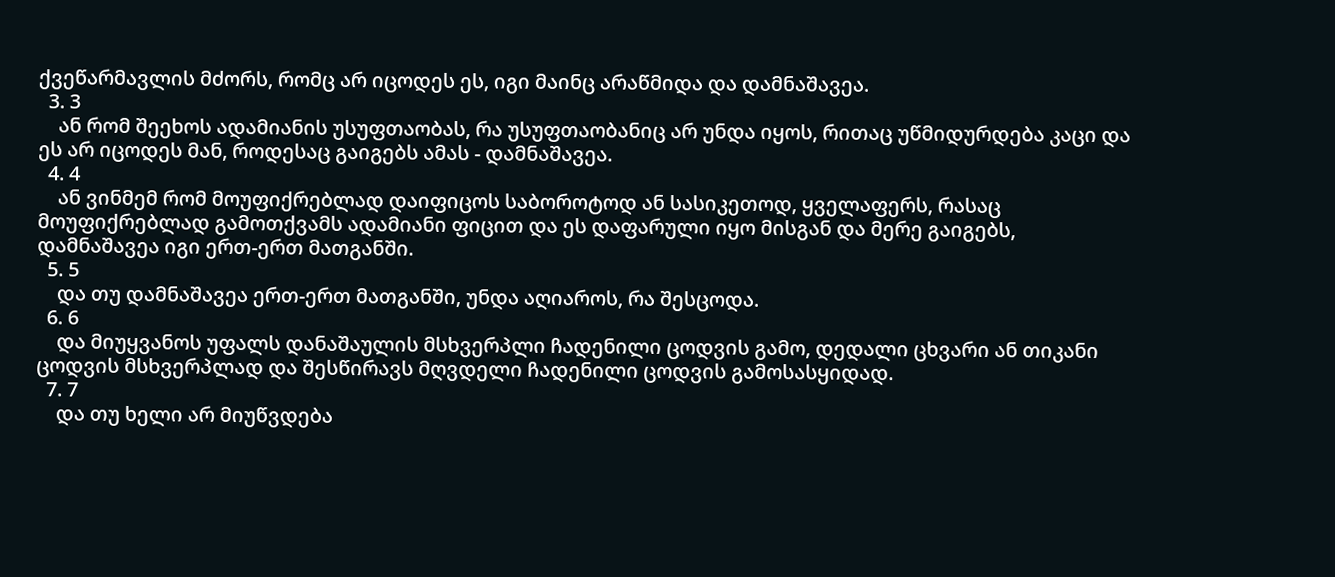ქვეწარმავლის მძორს, რომც არ იცოდეს ეს, იგი მაინც არაწმიდა და დამნაშავეა.
  3. 3
    ან რომ შეეხოს ადამიანის უსუფთაობას, რა უსუფთაობანიც არ უნდა იყოს, რითაც უწმიდურდება კაცი და ეს არ იცოდეს მან, როდესაც გაიგებს ამას - დამნაშავეა.
  4. 4
    ან ვინმემ რომ მოუფიქრებლად დაიფიცოს საბოროტოდ ან სასიკეთოდ, ყველაფერს, რასაც მოუფიქრებლად გამოთქვამს ადამიანი ფიცით და ეს დაფარული იყო მისგან და მერე გაიგებს, დამნაშავეა იგი ერთ-ერთ მათგანში.
  5. 5
    და თუ დამნაშავეა ერთ-ერთ მათგანში, უნდა აღიაროს, რა შესცოდა.
  6. 6
    და მიუყვანოს უფალს დანაშაულის მსხვერპლი ჩადენილი ცოდვის გამო, დედალი ცხვარი ან თიკანი ცოდვის მსხვერპლად და შესწირავს მღვდელი ჩადენილი ცოდვის გამოსასყიდად.
  7. 7
    და თუ ხელი არ მიუწვდება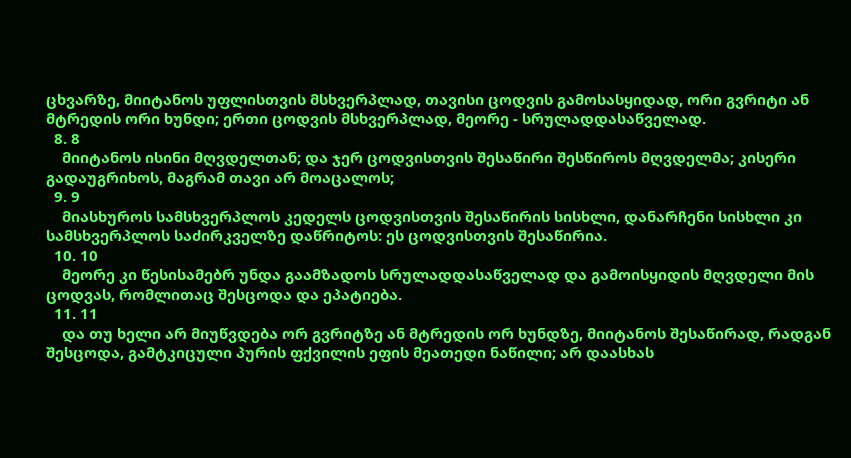ცხვარზე, მიიტანოს უფლისთვის მსხვერპლად, თავისი ცოდვის გამოსასყიდად, ორი გვრიტი ან მტრედის ორი ხუნდი; ერთი ცოდვის მსხვერპლად, მეორე - სრულადდასაწველად.
  8. 8
    მიიტანოს ისინი მღვდელთან; და ჯერ ცოდვისთვის შესაწირი შესწიროს მღვდელმა; კისერი გადაუგრიხოს, მაგრამ თავი არ მოაცალოს;
  9. 9
    მიასხუროს სამსხვერპლოს კედელს ცოდვისთვის შესაწირის სისხლი, დანარჩენი სისხლი კი სამსხვერპლოს საძირკველზე დაწრიტოს: ეს ცოდვისთვის შესაწირია.
  10. 10
    მეორე კი წესისამებრ უნდა გაამზადოს სრულადდასაწველად და გამოისყიდის მღვდელი მის ცოდვას, რომლითაც შესცოდა და ეპატიება.
  11. 11
    და თუ ხელი არ მიუწვდება ორ გვრიტზე ან მტრედის ორ ხუნდზე, მიიტანოს შესაწირად, რადგან შესცოდა, გამტკიცული პურის ფქვილის ეფის მეათედი ნაწილი; არ დაასხას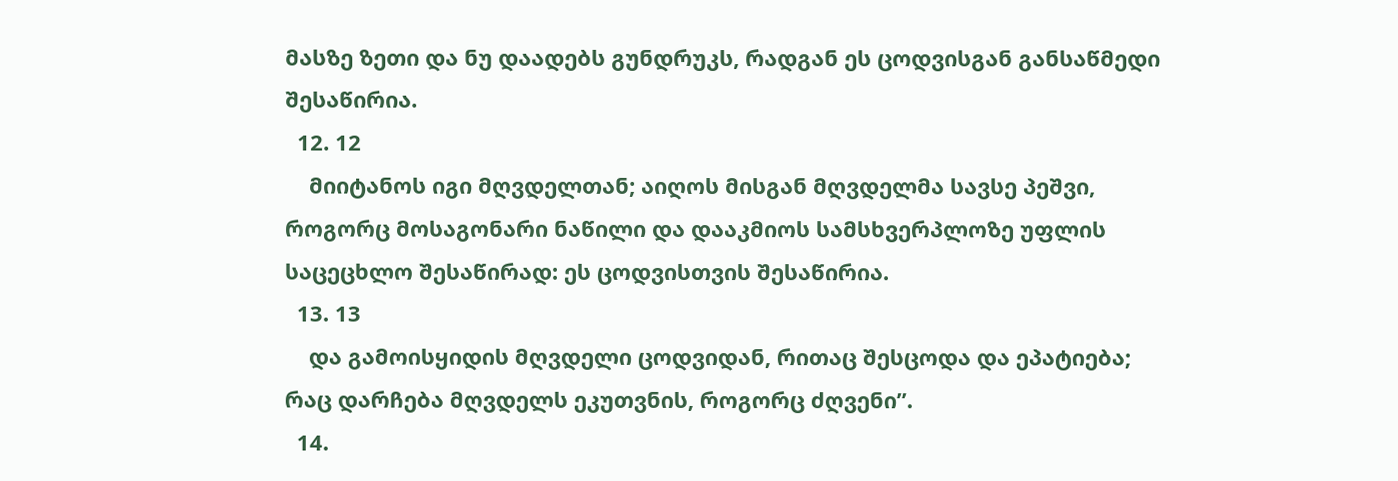მასზე ზეთი და ნუ დაადებს გუნდრუკს, რადგან ეს ცოდვისგან განსაწმედი შესაწირია.
  12. 12
    მიიტანოს იგი მღვდელთან; აიღოს მისგან მღვდელმა სავსე პეშვი, როგორც მოსაგონარი ნაწილი და დააკმიოს სამსხვერპლოზე უფლის საცეცხლო შესაწირად: ეს ცოდვისთვის შესაწირია.
  13. 13
    და გამოისყიდის მღვდელი ცოდვიდან, რითაც შესცოდა და ეპატიება; რაც დარჩება მღვდელს ეკუთვნის, როგორც ძღვენი”.
  14.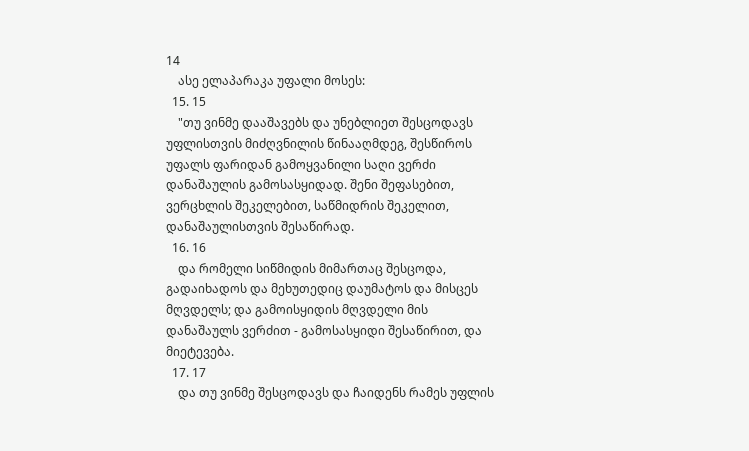14
    ასე ელაპარაკა უფალი მოსეს:
  15. 15
    "თუ ვინმე დააშავებს და უნებლიეთ შესცოდავს უფლისთვის მიძღვნილის წინააღმდეგ, შესწიროს უფალს ფარიდან გამოყვანილი საღი ვერძი დანაშაულის გამოსასყიდად. შენი შეფასებით, ვერცხლის შეკელებით, საწმიდრის შეკელით, დანაშაულისთვის შესაწირად.
  16. 16
    და რომელი სიწმიდის მიმართაც შესცოდა, გადაიხადოს და მეხუთედიც დაუმატოს და მისცეს მღვდელს; და გამოისყიდის მღვდელი მის დანაშაულს ვერძით - გამოსასყიდი შესაწირით, და მიეტევება.
  17. 17
    და თუ ვინმე შესცოდავს და ჩაიდენს რამეს უფლის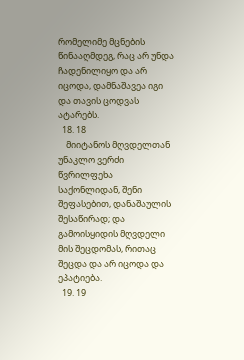რომელიმე მცნების წინააღმდეგ, რაც არ უნდა ჩადენილიყო და არ იცოდა, დამნაშავეა იგი და თავის ცოდვას ატარებს.
  18. 18
    მიიტანოს მღვდელთან უნაკლო ვერძი წვრილფეხა საქონლიდან, შენი შეფასებით, დანაშაულის შესაწირად; და გამოისყიდის მღვდელი მის შეცდომას, რითაც შეცდა და არ იცოდა და ეპატიება.
  19. 19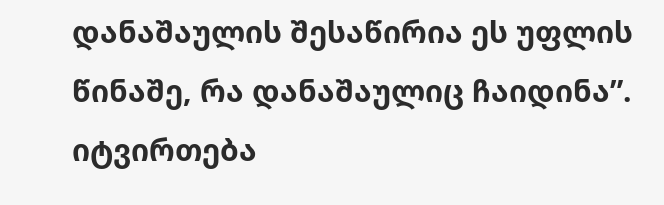დანაშაულის შესაწირია ეს უფლის წინაშე, რა დანაშაულიც ჩაიდინა”.
იტვირთება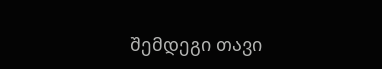შემდეგი თავი